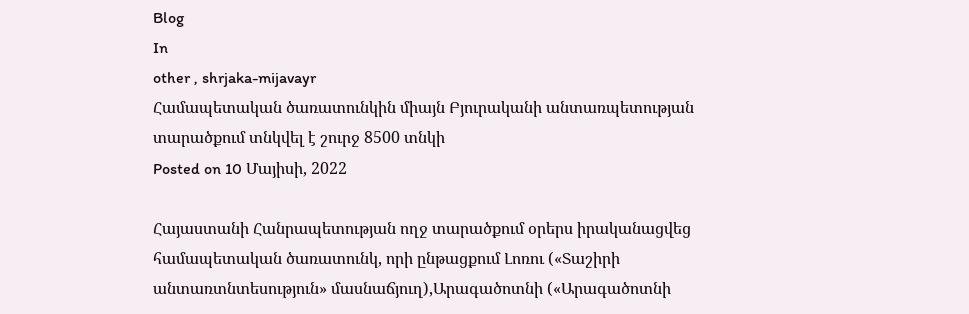Blog
In
other , shrjaka-mijavayr
Համապետական ծառատունկին միայն Բյուրականի անտառպետության տարածքում տնկվել է շուրջ 8500 տնկի
Posted on 10 Մայիսի, 2022

Հայաստանի Հանրապետության ողջ տարածքում օրերս իրականացվեց համապետական ծառատունկ, որի ընթացքում Լոռու («Տաշիրի անտառտնտեսություն» մասնաճյուղ),Արագածոտնի («Արագածոտնի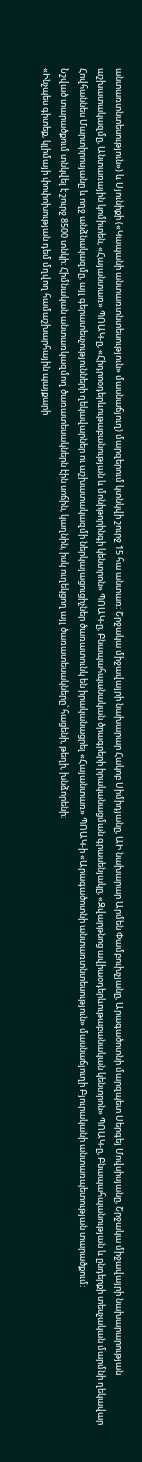անտառտնտեսություն») և Սյունիքի («Կապանի անտառտնտեսություն» մասնաճյուղ) մարզերում կտնկվի շուրջ 15 հա անտառ։ Շրջակա միջավայրի նախարար Հակոբ Սիմիդյանը, ԱԻ նախարար Արմեն Փամբուխչյանը, Արագածոտնի մարզպետ Սերգեյ Մովսիսյանը, Շրջակա միջավայրի նախարարության աշխատակազմը, Անտառային կոմիտեն, «Հայանտառ» ՊՈԱԿ-ը, «Հիդրոօդերևութաբանության և մոնիթորինգի կենտրոն» ՊՈԱԿ-ը, Բնապահպանական ծրագրերի իրականացման գրասենյակը, «Զվարթնոց ավիաօդերևութաբանական կենտրոն» ՊՈԱԿ-ը, Բնապահպանության և ընդերքի տեսչական մարմնի ղեկավար Հովհաննես Մարտիրոսյանը և ողջ անձնակազմը, այլ գերատեսչությունների ղեկավարներ ու աշխատակազմի ներկայացուցիչներ ծառատունկ են իրականացրել «Հայանտառ» ՊՈԱԿ-ի «Արագածոտնի անտառտնտեսություն» մասնաճյուղի Բյուրականի անտառպետության տարածքում։
Նշված տարածքում տնկվել է շուրջ 8500 տնկի։ Հիմնական անտառկազմող ծառատեսակներն էին սոճին, կաղնին, իսկ ուղեկցող այլ ծառատեսակները՝ հացենի, թեղի, խնձորենի։
«Ինչպես գիտեք, կլիմայի փոփոխության դեմ մղվող համաշխարհային պայքարի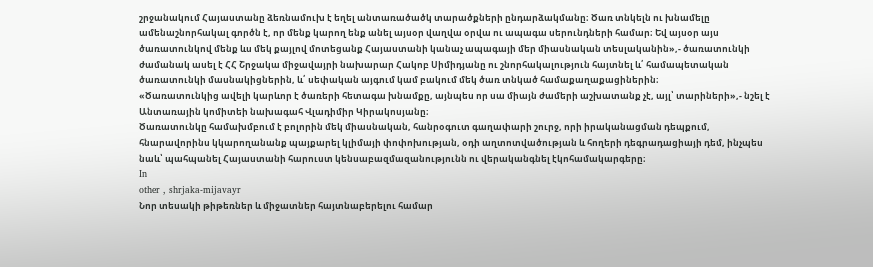շրջանակում Հայաստանը ձեռնամուխ է եղել անտառածածկ տարածքների ընդարձակմանը։ Ծառ տնկելն ու խնամելը ամենաշնորհակալ գործն է, որ մենք կարող ենք անել այսօր վաղվա օրվա ու ապագա սերունդների համար։ Եվ այսօր այս ծառատունկով մենք ևս մեկ քայլով մոտեցանք Հայաստանի կանաչ ապագայի մեր միասնական տեսլականին»,- ծառատունկի ժամանակ ասել է ՀՀ Շրջակա միջավայրի նախարար Հակոբ Սիմիդյանը ու շնորհակալություն հայտնել և՛ համապետական ծառատունկի մասնակիցներին, և՛ սեփական այգում կամ բակում մեկ ծառ տնկած համաքաղաքացիներին։
«Ծառատունկից ավելի կարևոր է ծառերի հետագա խնամքը, այնպես որ սա միայն ժամերի աշխատանք չէ, այլ՝ տարիների»,- նշել է Անտառային կոմիտեի նախագահ Վլադիմիր Կիրակոսյանը։
Ծառատունկը համախմբում է բոլորին մեկ միասնական, հանրօգուտ գաղափարի շուրջ, որի իրականացման դեպքում, հնարավորինս կկարողանանք պայքարել կլիմայի փոփոխության, օդի աղտոտվածության և հողերի դեգրադացիայի դեմ, ինչպես նաև՝ պահպանել Հայաստանի հարուստ կենսաբազմազանությունն ու վերականգնել էկոհամակարգերը։
In
other , shrjaka-mijavayr
Նոր տեսակի թիթեռներ և միջատներ հայտնաբերելու համար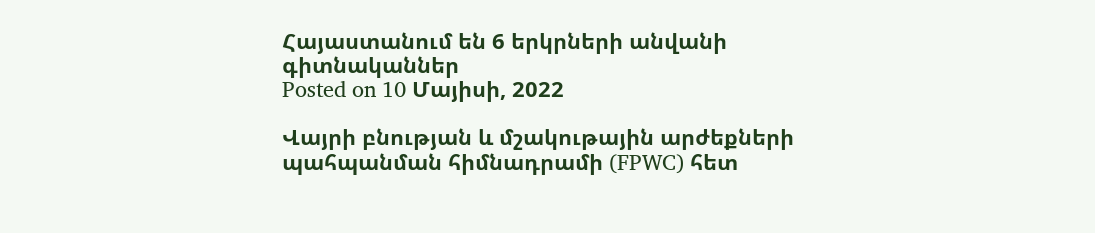Հայաստանում են 6 երկրների անվանի գիտնականներ
Posted on 10 Մայիսի, 2022

Վայրի բնության և մշակութային արժեքների պահպանման հիմնադրամի (FPWC) հետ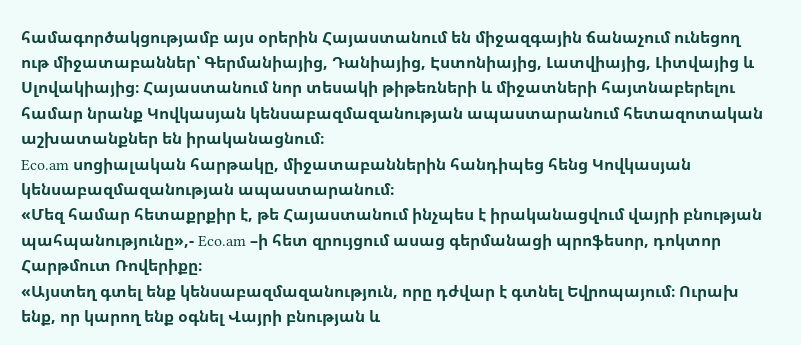համագործակցությամբ այս օրերին Հայաստանում են միջազգային ճանաչում ունեցող ութ միջատաբաններ՝ Գերմանիայից, Դանիայից, Էստոնիայից, Լատվիայից, Լիտվայից և Սլովակիայից։ Հայաստանում նոր տեսակի թիթեռների և միջատների հայտնաբերելու համար նրանք Կովկասյան կենսաբազմազանության ապաստարանում հետազոտական աշխատանքներ են իրականացնում։
Eco.am սոցիալական հարթակը, միջատաբաններին հանդիպեց հենց Կովկասյան կենսաբազմազանության ապաստարանում։
«Մեզ համար հետաքրքիր է, թե Հայաստանում ինչպես է իրականացվում վայրի բնության պահպանությունը»,- Eco.am –ի հետ զրույցում ասաց գերմանացի պրոֆեսոր, դոկտոր Հարթմուտ Ռովերիքը։
«Այստեղ գտել ենք կենսաբազմազանություն, որը դժվար է գտնել Եվրոպայում։ Ուրախ ենք, որ կարող ենք օգնել Վայրի բնության և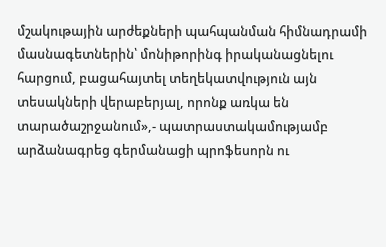մշակութային արժեքների պահպանման հիմնադրամի մասնագետներին՝ մոնիթորինգ իրականացնելու հարցում, բացահայտել տեղեկատվություն այն տեսակների վերաբերյալ, որոնք առկա են տարածաշրջանում»,- պատրաստակամությամբ արձանագրեց գերմանացի պրոֆեսորն ու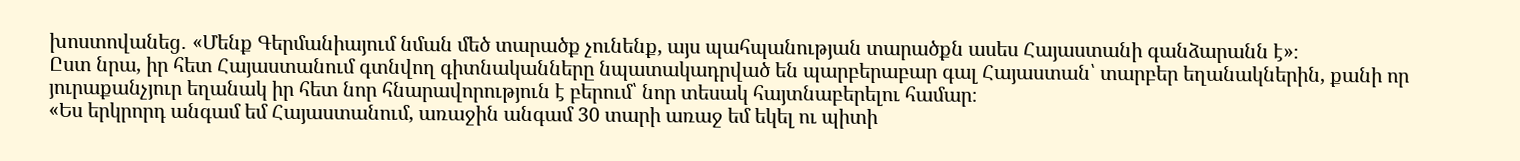խոստովանեց․ «Մենք Գերմանիայում նման մեծ տարածք չունենք, այս պահպանության տարածքն ասես Հայաստանի գանձարանն է»։
Ըստ նրա, իր հետ Հայաստանում գտնվող գիտնականները նպատակադրված են պարբերաբար գալ Հայաստան՝ տարբեր եղանակներին, քանի որ յուրաքանչյուր եղանակ իր հետ նոր հնարավորություն է բերում՝ նոր տեսակ հայտնաբերելու համար։
«Ես երկրորդ անգամ եմ Հայաստանում, առաջին անգամ 30 տարի առաջ եմ եկել ու պիտի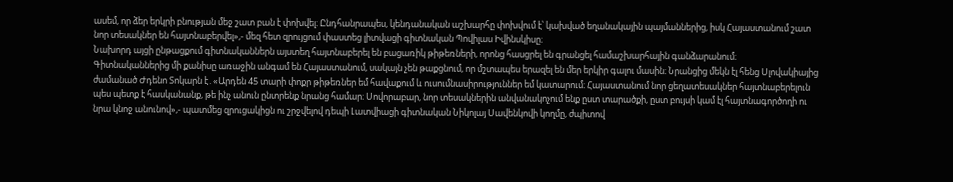ասեմ, որ ձեր երկրի բնության մեջ շատ բան է փոխվել։ Ընդհանրապես, կենդանական աշխարհը փոխվում է՝ կախված եղանակային պայմաններից, իսկ Հայաստանում շատ նոր տեսակներ են հայտնաբերվել»,- մեզ հետ զրույցում փաստեց լիտվացի գիտնական Պովիլաս Իվինսկիսը։
Նախորդ այցի ընթացքում գիտնականներն այստեղ հայտնաբերել են բացառիկ թիթեռների, որոնց հասցրել են գրանցել համաշխարհային գանձարանում։
Գիտնականներից մի քանիսը առաջին անգամ են Հայաստանում, սակայն չեն թաքցնում, որ մշտապես երազել են մեր երկիր գալու մասին։ Նրանցից մեկն էլ հենց Սլովակիայից ժամանած Ժդենո Տոկարն է․«Արդեն 45 տարի փոքր թիթեռներ եմ հավաքում և ուսումնասիրություններ եմ կատարում։ Հայաստանում նոր ցեղատեսակներ հայտնաբերելուն պես պետք է հասկանանք, թե ինչ անուն ընտրենք նրանց համար։ Սովորաբար, նոր տեսակներին անվանակոչում ենք ըստ տարածքի, ըստ բույսի կամ էլ հայտնագործողի ու նրա կնոջ անունով»,- պատմեց զրուցակիցն ու շրջվելով դեպի Լատվիացի գիտնական Նիկոլայ Սավենկովի կողմը, ժպիտով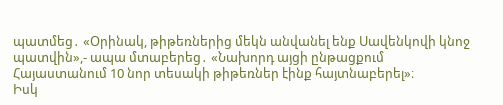պատմեց․ «Օրինակ, թիթեռներից մեկն անվանել ենք Սավենկովի կնոջ պատվին»,- ապա մտաբերեց․ «Նախորդ այցի ընթացքում Հայաստանում 10 նոր տեսակի թիթեռներ էինք հայտնաբերել»։
Իսկ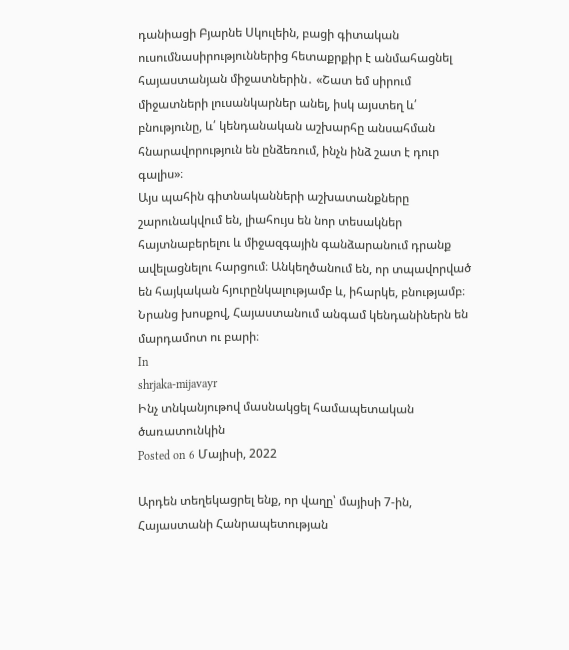դանիացի Բյարնե Սկուլեին, բացի գիտական ուսումնասիրություններից հետաքրքիր է անմահացնել հայաստանյան միջատներին․ «Շատ եմ սիրում միջատների լուսանկարներ անել, իսկ այստեղ և՛ բնությունը, և՛ կենդանական աշխարհը անսահման հնարավորություն են ընձեռում, ինչն ինձ շատ է դուր գալիս»։
Այս պահին գիտնականների աշխատանքները շարունակվում են, լիահույս են նոր տեսակներ հայտնաբերելու և միջազգային գանձարանում դրանք ավելացնելու հարցում։ Անկեղծանում են, որ տպավորված են հայկական հյուրընկալությամբ և, իհարկե, բնությամբ։ Նրանց խոսքով, Հայաստանում անգամ կենդանիներն են մարդամոտ ու բարի։
In
shrjaka-mijavayr
Ինչ տնկանյութով մասնակցել համապետական ծառատունկին
Posted on 6 Մայիսի, 2022

Արդեն տեղեկացրել ենք, որ վաղը՝ մայիսի 7-ին, Հայաստանի Հանրապետության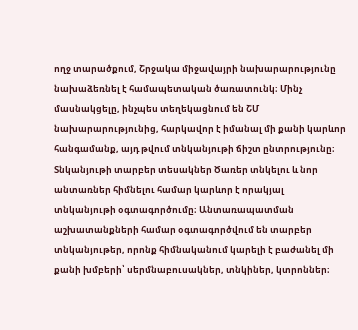ողջ տարածքում, Շրջակա միջավայրի նախարարությունը նախաձեռնել է համապետական ծառատունկ։ Մինչ մասնակցելը, ինչպես տեղեկացնում են ՇՄ նախարարությունից, հարկավոր է իմանալ մի քանի կարևոր հանգամանք, այդ թվում տնկանյութի ճիշտ ընտրությունը։ Տնկանյութի տարբեր տեսակներ Ծառեր տնկելու և նոր անտառներ հիմնելու համար կարևոր է որակյալ տնկանյութի օգտագործումը։ Անտառապատման աշխատանքների համար օգտագործվում են տարբեր տնկանյութեր, որոնք հիմնականում կարելի է բաժանել մի քանի խմբերի՝ սերմնաբուսակներ, տնկիներ, կտրոններ։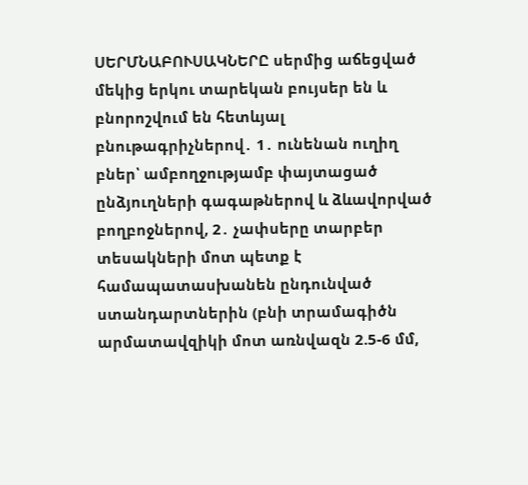ՍԵՐՄՆԱԲՈՒՍԱԿՆԵՐԸ սերմից աճեցված մեկից երկու տարեկան բույսեր են և բնորոշվում են հետևյալ բնութագրիչներով․ 1․ ունենան ուղիղ բներ՝ ամբողջությամբ փայտացած ընձյուղների գագաթներով և ձևավորված բողբոջներով, 2․ չափսերը տարբեր տեսակների մոտ պետք է համապատասխանեն ընդունված ստանդարտներին (բնի տրամագիծն արմատավզիկի մոտ առնվազն 2.5-6 մմ,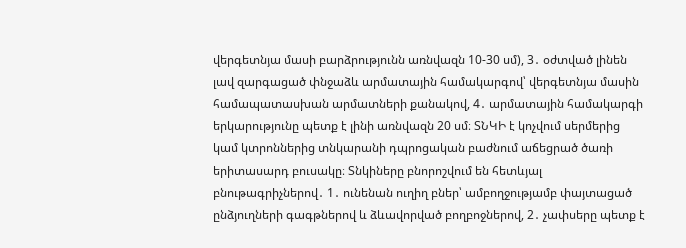վերգետնյա մասի բարձրությունն առնվազն 10-30 սմ), 3․ օժտված լինեն լավ զարգացած փնջաձև արմատային համակարգով՝ վերգետնյա մասին համապատասխան արմատների քանակով, 4․ արմատային համակարգի երկարությունը պետք է լինի առնվազն 20 սմ։ ՏՆԿԻ է կոչվում սերմերից կամ կտրոններից տնկարանի դպրոցական բաժնում աճեցրած ծառի երիտասարդ բուսակը։ Տնկիները բնորոշվում են հետևյալ բնութագրիչներով․ 1․ ունենան ուղիղ բներ՝ ամբողջությամբ փայտացած ընձյուղների գագթներով և ձևավորված բողբոջներով, 2․ չափսերը պետք է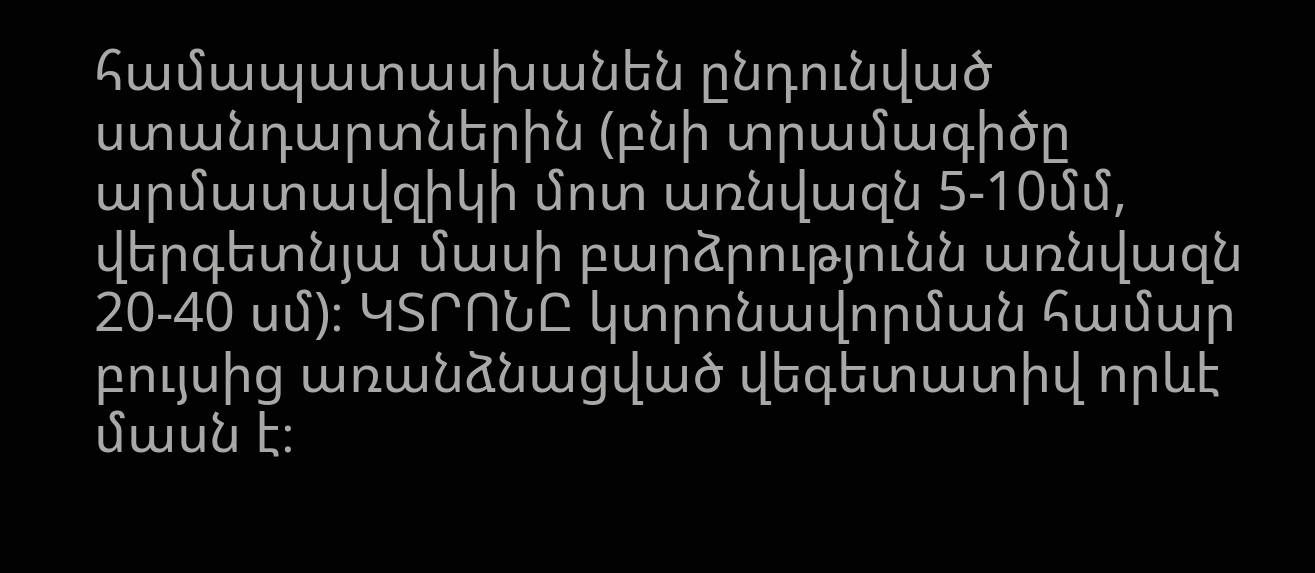համապատասխանեն ընդունված ստանդարտներին (բնի տրամագիծը արմատավզիկի մոտ առնվազն 5-10մմ, վերգետնյա մասի բարձրությունն առնվազն 20-40 սմ)։ ԿՏՐՈՆԸ կտրոնավորման համար բույսից առանձնացված վեգետատիվ որևէ մասն է։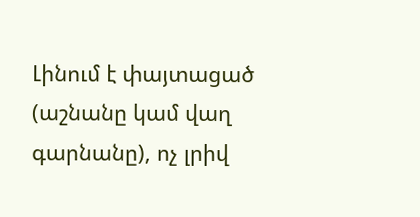Լինում է փայտացած (աշնանը կամ վաղ գարնանը), ոչ լրիվ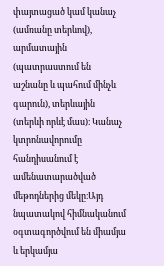փայտացած կամ կանաչ (ամռանը տերևով), արմատային (պատրաստում են աշնանը և պահում մինչև գարուն), տերևային (տերևի որևէ մաս)։ Կանաչ կտրոնավորումը հանդիսանում է ամենատարածված մեթոդներից մեկը։Այդ նպատակով հիմնականում օգտագործվում են միամյա և երկամյա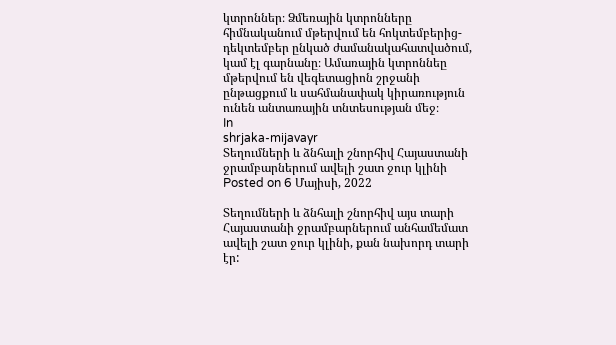կտրոններ։ Ձմեռային կտրոնները հիմնականում մթերվում են հոկտեմբերից-դեկտեմբեր ընկած ժամանակահատվածում, կամ էլ գարնանը։ Ամառային կտրոննեը մթերվում են վեգետացիոն շրջանի ընթացքում և սահմանափակ կիրառություն ունեն անտառային տնտեսության մեջ։
In
shrjaka-mijavayr
Տեղումների և ձնհալի շնորհիվ Հայաստանի ջրամբարներում ավելի շատ ջուր կլինի
Posted on 6 Մայիսի, 2022

Տեղումների և ձնհալի շնորհիվ այս տարի Հայաստանի ջրամբարներում անհամեմատ ավելի շատ ջուր կլինի, քան նախորդ տարի էր: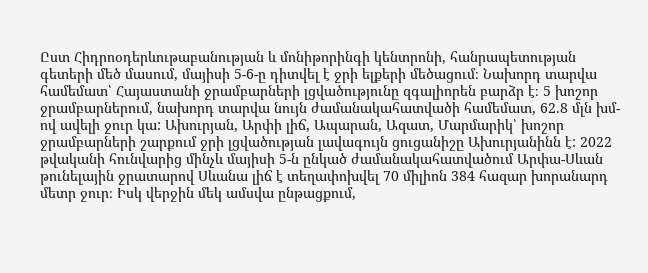Ըստ Հիդրոօդերևութաբանության և մոնիթորինգի կենտրոնի, հանրապետության գետերի մեծ մասում, մայիսի 5-6-ը դիտվել է ջրի ելքերի մեծացում։ Նախորդ տարվա համեմատ՝ Հայաստանի ջրամբարների լցվածությունը զգալիորեն բարձր է։ 5 խոշոր ջրամբարներում, նախորդ տարվա նույն ժամանակահատվածի համեմատ, 62.8 մլն խմ-ով ավելի ջուր կա: Ախուրյան, Արփի լիճ, Ապարան, Ազատ, Մարմարիկ՝ խոշոր ջրամբարների շարքում ջրի լցվածության լավագույն ցուցանիշը Ախուրյանինն է: 2022 թվականի հունվարից մինչև մայիսի 5-ն ընկած ժամանակահատվածում Արփա-Սևան թունելային ջրատարով Սևանա լիճ է տեղափոխվել 70 միլիոն 384 հազար խորանարդ մետր ջուր։ Իսկ վերջին մեկ ամսվա ընթացքում,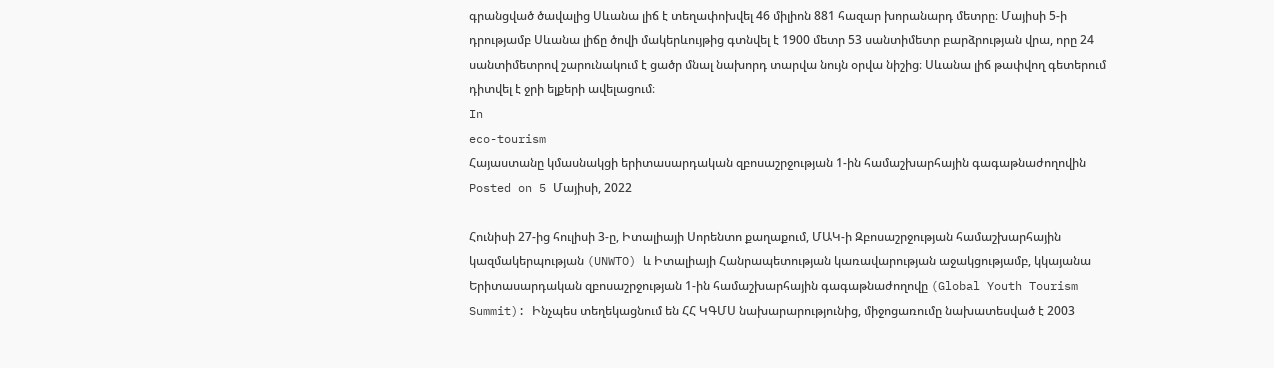գրանցված ծավալից Սևանա լիճ է տեղափոխվել 46 միլիոն 881 հազար խորանարդ մետրը։ Մայիսի 5-ի դրությամբ Սևանա լիճը ծովի մակերևույթից գտնվել է 1900 մետր 53 սանտիմետր բարձրության վրա, որը 24 սանտիմետրով շարունակում է ցածր մնալ նախորդ տարվա նույն օրվա նիշից։ Սևանա լիճ թափվող գետերում դիտվել է ջրի ելքերի ավելացում։
In
eco-tourism
Հայաստանը կմասնակցի երիտասարդական զբոսաշրջության 1-ին համաշխարհային գագաթնաժողովին
Posted on 5 Մայիսի, 2022

Հունիսի 27-ից հուլիսի 3-ը, Իտալիայի Սորենտո քաղաքում, ՄԱԿ-ի Զբոսաշրջության համաշխարհային կազմակերպության (UNWTO) և Իտալիայի Հանրապետության կառավարության աջակցությամբ, կկայանա Երիտասարդական զբոսաշրջության 1-ին համաշխարհային գագաթնաժողովը (Global Youth Tourism Summit): Ինչպես տեղեկացնում են ՀՀ ԿԳՄՍ նախարարությունից, միջոցառումը նախատեսված է 2003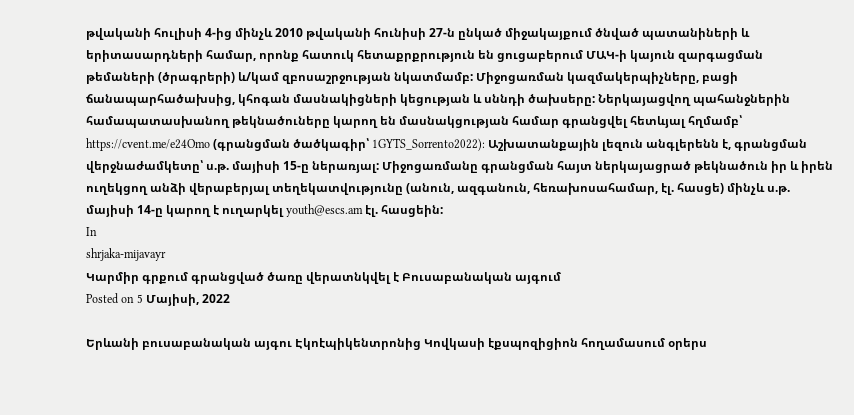թվականի հուլիսի 4-ից մինչև 2010 թվականի հունիսի 27-ն ընկած միջակայքում ծնված պատանիների և երիտասարդների համար, որոնք հատուկ հետաքրքրություն են ցուցաբերում ՄԱԿ-ի կայուն զարգացման թեմաների (ծրագրերի) և/կամ զբոսաշրջության նկատմամբ: Միջոցառման կազմակերպիչները, բացի ճանապարհածախսից, կհոգան մասնակիցների կեցության և սննդի ծախսերը: Ներկայացվող պահանջներին համապատասխանող թեկնածուները կարող են մասնակցության համար գրանցվել հետևյալ հղմամբ՝ https://cvent.me/e24Omo (գրանցման ծածկագիր՝ 1GYTS_Sorrento2022): Աշխատանքային լեզուն անգլերենն է, գրանցման վերջնաժամկետը՝ ս.թ. մայիսի 15-ը ներառյալ: Միջոցառմանը գրանցման հայտ ներկայացրած թեկնածուն իր և իրեն ուղեկցող անձի վերաբերյալ տեղեկատվությունը (անուն, ազգանուն, հեռախոսահամար, էլ. հասցե) մինչև ս.թ. մայիսի 14-ը կարող է ուղարկել youth@escs.am էլ. հասցեին:
In
shrjaka-mijavayr
Կարմիր գրքում գրանցված ծառը վերատնկվել է Բուսաբանական այգում
Posted on 5 Մայիսի, 2022

Երևանի բուսաբանական այգու Էկոէպիկենտրոնից Կովկասի էքսպոզիցիոն հողամասում օրերս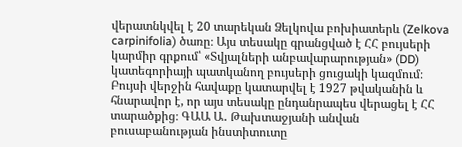վերատնկվել է 20 տարեկան Ձելկովա բոխիատերև (Zelkova carpinifolia) ծառը։ Այս տեսակը գրանցված է ՀՀ բույսերի կարմիր գրքում՝ «Տվյալների անբավարարության» (DD) կատեգորիայի պատկանող բույսերի ցուցակի կազմում։ Բույսի վերջին հավաքը կատարվել է 1927 թվականին և հնարավոր է, որ այս տեսակը ընդանրապես վերացել է ՀՀ տարածքից։ ԳԱԱ Ա․ Թախտաջյանի անվան բուսաբանության ինստիտուտը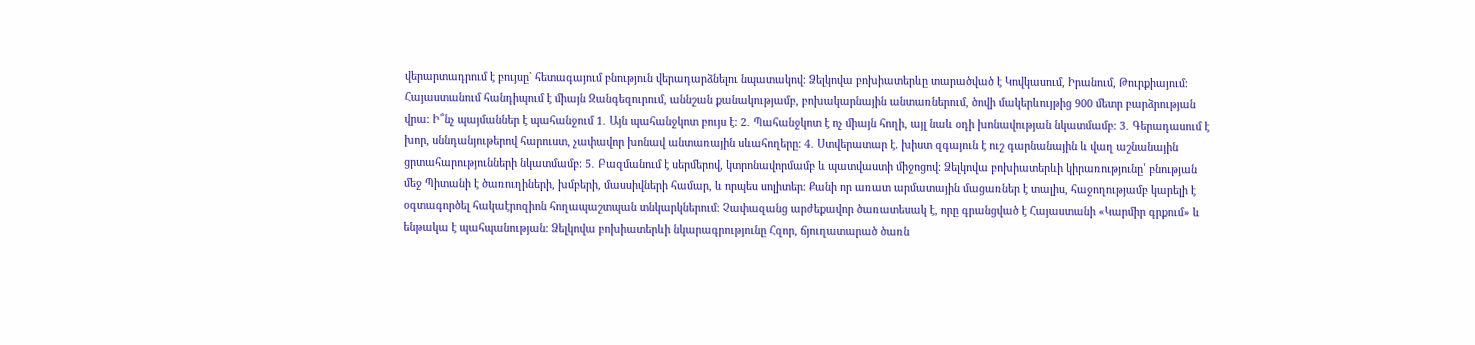վերարտադրում է բույսը` հետագայում բնություն վերադարձնելու նպատակով։ Ձելկովա բոխիատերևը տարածված է Կովկասում, Իրանում, Թուրքիայում։ Հայաստանում հանդիպում է միայն Զանգեզուրում, աննշան քանակությամբ, բոխակարնային անտառներում, ծովի մակերևույթից 900 մետր բարձրության վրա։ Ի՞նչ պայմաններ է պահանջում 1․ Այն պահանջկոտ բույս է։ 2․ Պահանջկոտ է ոչ միայն հողի, այլ նաև օդի խոնավության նկատմամբ։ 3․ Գերադասում է խոր, սննդանյութերով հարուստ, չափավոր խոնավ անտառային սևահողերը։ 4․ Ստվերատար է. խիստ զգայուն է ուշ գարնանային և վաղ աշնանային ցրտահարությունների նկատմամբ։ 5․ Բազմանում է սերմերով, կտրոնավորմամբ և պատվաստի միջոցով։ Ձելկովա բոխիատերևի կիրառությունը՝ բնության մեջ Պիտանի է ծառուղիների, խմբերի, մասսիվների համար, և որպես սոլիտեր։ Քանի որ առատ արմատային մացառներ է տալիս, հաջողությամբ կարելի է օգտագործել հակաէրոզիոն հողապաշտպան տնկարկներում։ Չափազանց արժեքավոր ծառատեսակ է, որը գրանցված է Հայաստանի «Կարմիր գրքում» և ենթակա է պահպանության։ Ձելկովա բոխիատերևի նկարագրությունը Հզոր, ճյուղատարած ծառն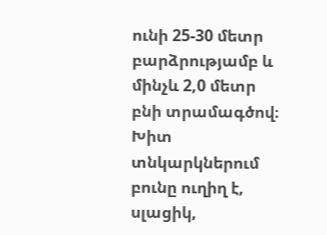ունի 25-30 մետր բարձրությամբ և մինչև 2,0 մետր բնի տրամագծով։ Խիտ տնկարկներում բունը ուղիղ է, սլացիկ,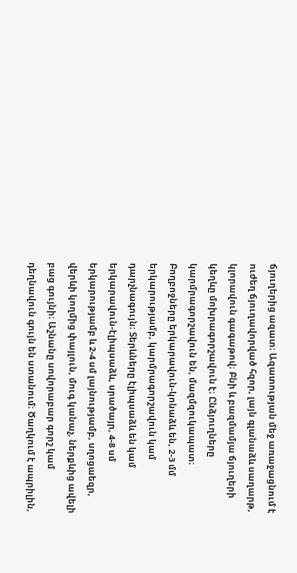ճյուղերից ազատ։ Ազատության մեջ առաջացնում է ուժեղ ճյուղավորված հզոր, լայն գլանաձև սաղարթ, կլորավուն գագաթով։ Բնի և բազմամյա ճյուղերի կեղևը մոխրագորշավուն է։ Ընձյուղները կարմրագորշավուն են, մազմզուկապատ։ Բողբոջները երկարավուն-կոնաձև են, 2-3 մմ երկարությամբ, կարմրագորշավուն կամ դարչնագույն։ Տերևները էլիպսաձև են կամ երկարավուն-էլիպսաձև, սրածայր, 4-8 սմ երկարությամբ և 2-4 սմ լայնությամբ, սղոցաեզր, վերևի կողմից փայլուն, մուգ կանաչ, ներքևից ավելի բաց գույնի։ Աշնանը սովորաբար գորշ կամ դեղնավուն գույն են ստանում։ Ծաղկում է ապրիլին,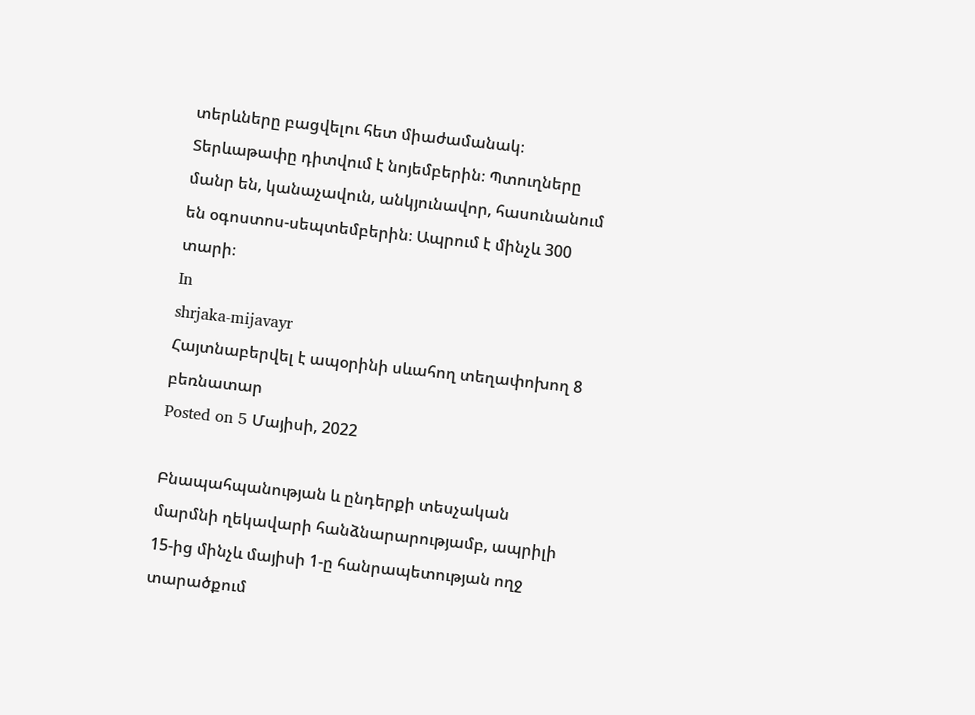տերևները բացվելու հետ միաժամանակ։ Տերևաթափը դիտվում է նոյեմբերին։ Պտուղները մանր են, կանաչավուն, անկյունավոր, հասունանում են օգոստոս-սեպտեմբերին։ Ապրում է մինչև 300 տարի։
In
shrjaka-mijavayr
Հայտնաբերվել է ապօրինի սևահող տեղափոխող 8 բեռնատար
Posted on 5 Մայիսի, 2022

Բնապահպանության և ընդերքի տեսչական մարմնի ղեկավարի հանձնարարությամբ, ապրիլի 15-ից մինչև մայիսի 1-ը հանրապետության ողջ տարածքում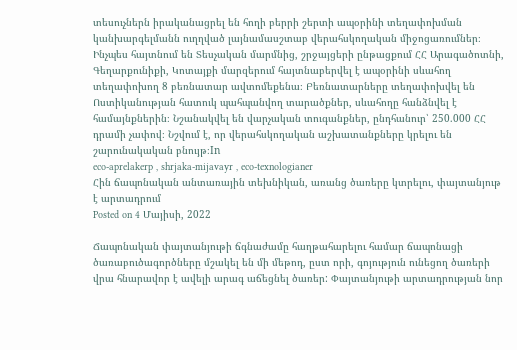տեսուչներն իրականացրել են հողի բերրի շերտի ապօրինի տեղափոխման կանխարգելմանն ուղղված լայնամասշտաբ վերահսկողական միջոցառումներ։
Ինչպես հայտնում են Տեսչական մարմնից, շրջայցերի ընթացքում ՀՀ Արագածոտնի, Գեղարքունիքի, Կոտայքի մարզերում հայտնաբերվել է ապօրինի սևահող տեղափոխող 8 բեռնատար ավտոմեքենա։ Բեռնատարները տեղափոխվել են Ոստիկանության հատուկ պահպանվող տարածքներ, սևահողը հանձնվել է համայնքներին։ Նշանակվել են վարչական տուգանքներ, ընդհանուր՝ 250.000 ՀՀ դրամի չափով։ Նշվում է, որ վերահսկողական աշխատանքները կրելու են շարունակական բնույթ։In
eco-aprelakerp , shrjaka-mijavayr , eco-texnologianer
Հին ճապոնական անտառային տեխնիկան, առանց ծառերը կտրելու, փայտանյութ է արտադրում
Posted on 4 Մայիսի, 2022

Ճապոնական փայտանյութի ճգնաժամը հաղթահարելու համար ճապոնացի ծառաբուծագործները մշակել են մի մեթոդ, ըստ որի, գոյություն ունեցող ծառերի վրա հնարավոր է ավելի արագ աճեցնել ծառեր: Փայտանյութի արտադրության նոր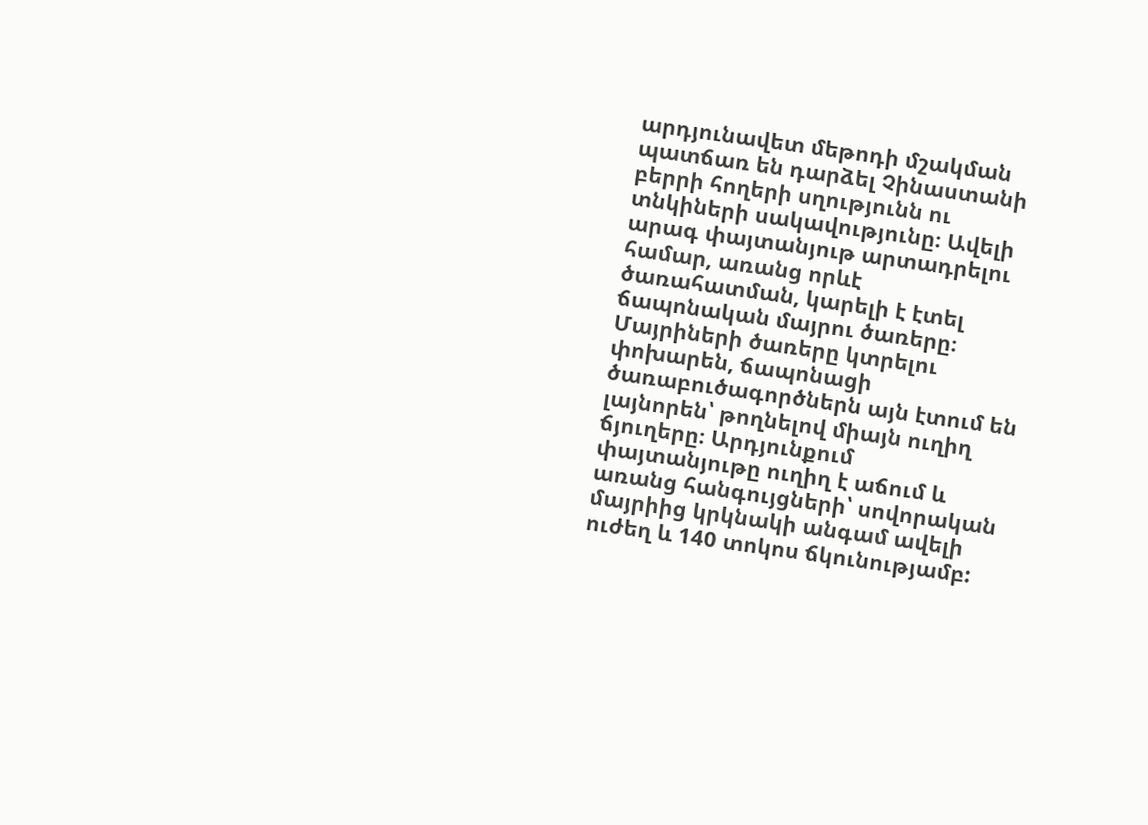արդյունավետ մեթոդի մշակման պատճառ են դարձել Չինաստանի բերրի հողերի սղությունն ու տնկիների սակավությունը։ Ավելի արագ փայտանյութ արտադրելու համար, առանց որևէ ծառահատման, կարելի է էտել ճապոնական մայրու ծառերը։ Մայրիների ծառերը կտրելու փոխարեն, ճապոնացի ծառաբուծագործներն այն էտում են լայնորեն՝ թողնելով միայն ուղիղ ճյուղերը։ Արդյունքում փայտանյութը ուղիղ է աճում և առանց հանգույցների՝ սովորական մայրիից կրկնակի անգամ ավելի ուժեղ և 140 տոկոս ճկունությամբ: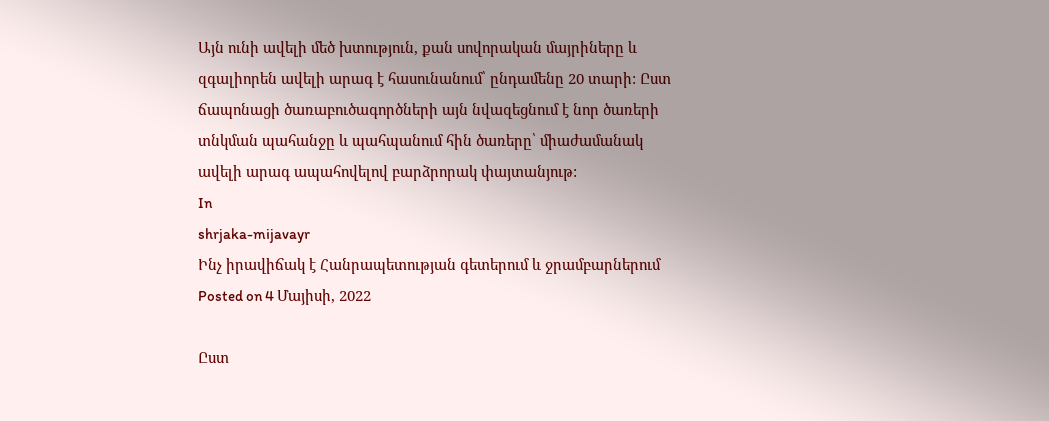Այն ունի ավելի մեծ խտություն, քան սովորական մայրիները և զգալիորեն ավելի արագ է հասունանում՝ ընդամենը 20 տարի: Ըստ ճապոնացի ծառաբուծագործների այն նվազեցնում է նոր ծառերի տնկման պահանջը և պահպանում հին ծառերը՝ միաժամանակ ավելի արագ ապահովելով բարձրորակ փայտանյութ:
In
shrjaka-mijavayr
Ինչ իրավիճակ է Հանրապետության գետերում և ջրամբարներում
Posted on 4 Մայիսի, 2022

Ըստ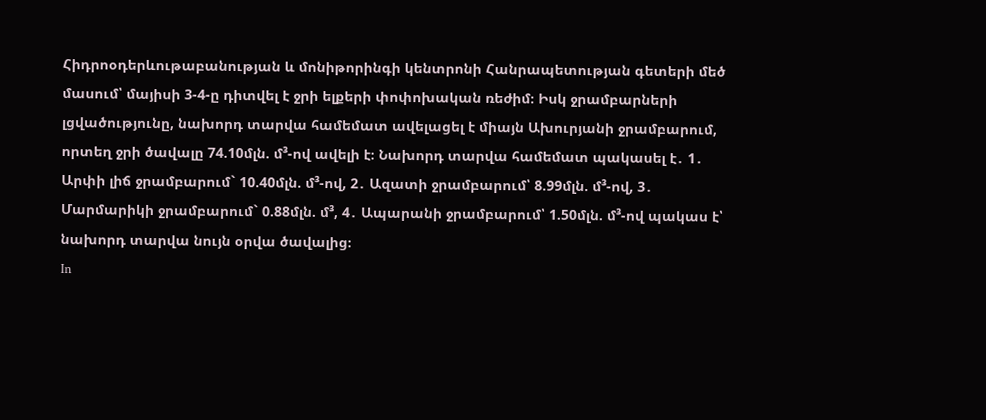Հիդրոօդերևութաբանության և մոնիթորինգի կենտրոնի Հանրապետության գետերի մեծ մասում՝ մայիսի 3-4-ը դիտվել է ջրի ելքերի փոփոխական ռեժիմ։ Իսկ ջրամբարների լցվածությունը, նախորդ տարվա համեմատ ավելացել է միայն Ախուրյանի ջրամբարում, որտեղ ջրի ծավալը 74.10մլն. մ³-ով ավելի է։ Նախորդ տարվա համեմատ պակասել է․ 1․ Արփի լիճ ջրամբարում` 10.40մլն. մ³-ով, 2․ Ազատի ջրամբարում՝ 8.99մլն. մ³-ով, 3․ Մարմարիկի ջրամբարում` 0.88մլն. մ³, 4․ Ապարանի ջրամբարում՝ 1.50մլն. մ³-ով պակաս է՝ նախորդ տարվա նույն օրվա ծավալից։
In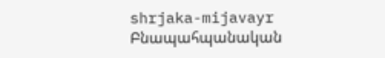shrjaka-mijavayr
Բնապահպանական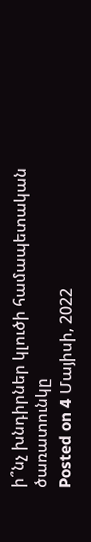ի՞նչ խնդիրներ կլուծի համապետական ծառատունկը
Posted on 4 Մայիսի, 2022